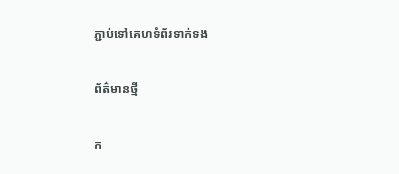ភ្ជាប់ទៅគេហទំព័រទាក់ទង

ព័ត៌មានថ្មី

ក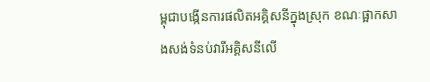ម្ពុជាបង្កើនការផលិតអគ្គិសនីក្នុងស្រុក ខណៈផ្អាកសាងសង់ទំនប់វារីអគ្គិសនីលើ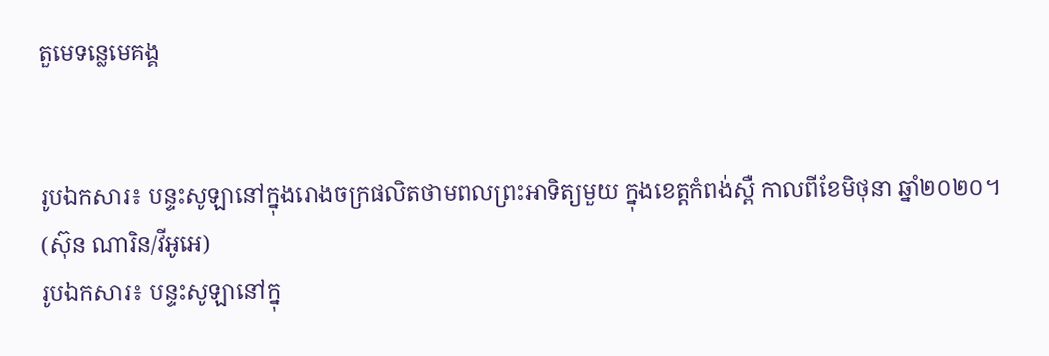តួមេទន្លេមេគង្គ


រូបឯកសារ៖ បន្ទះសូឡានៅក្នុងរោងចក្រផលិតថាមពលព្រះអាទិត្យមួយ ក្នុងខេត្តកំពង់ស្ពឺ កាលពីខែមិថុនា ឆ្នាំ២០២០។ (ស៊ុន ណារិន/វីអូអេ)
រូបឯកសារ៖ បន្ទះសូឡានៅក្នុ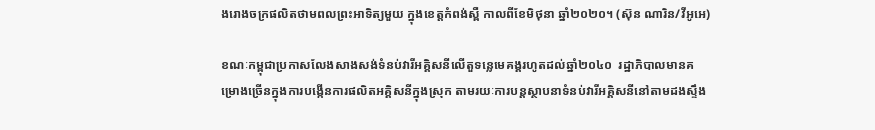ងរោងចក្រផលិតថាមពលព្រះអាទិត្យមួយ ក្នុងខេត្តកំពង់ស្ពឺ កាលពីខែមិថុនា ឆ្នាំ២០២០។ (ស៊ុន ណារិន/វីអូអេ)

ខណៈកម្ពុជាប្រកាសលែងសាងសង់ទំនប់វារីអគ្គិសនីលើតួទន្លេមេគង្គរហូតដល់ឆ្នាំ២០៤០  រដ្ឋាភិបាលមានគម្រោងច្រើនក្នុងការបង្កើនការផលិតអគ្គិសនីក្នុងស្រុក តាមរយៈការបន្តស្ថាបនាទំនប់វារីអគ្គិសនីនៅតាមដងស្ទឹង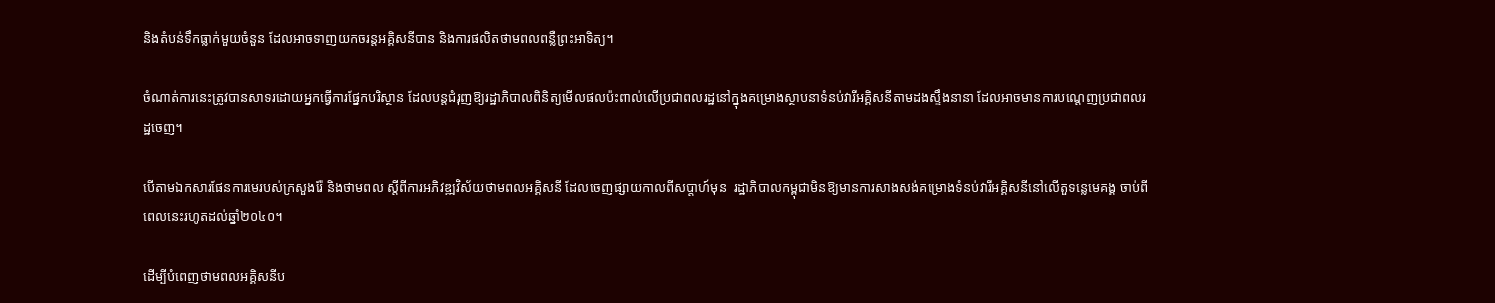និងតំបន់ទឹកធ្លាក់មួយចំនួន ដែលអាចទាញយកចរន្តអគ្គិសនីបាន និងការផលិតថាមពលពន្លឺព្រះអាទិត្យ។

ចំណាត់ការនេះត្រូវបានសាទរដោយអ្នកធ្វើការផ្នែកបរិស្ថាន ដែលបន្តជំរុញឱ្យរដ្ឋាភិបាលពិនិត្យមើលផលប៉ះពាល់លើប្រជាពលរដ្ឋនៅក្នុងគម្រោងស្ថាបនាទំនប់វារីអគ្គិសនីតាមដងស្ទឹងនានា ដែលអាចមានការបណ្តេញប្រជាពលរដ្ឋចេញ។

បើតាមឯកសារផែនការមេរបស់ក្រសួងរ៉ែ និងថាមពល ស្តីពីការអភិវឌ្ឍវិស័យថាមពលអគ្គិសនី ដែលចេញផ្សាយកាលពីសប្តាហ៍មុន  រដ្ឋាភិបាលកម្ពុជាមិនឱ្យមានការសាងសង់គម្រោងទំនប់វារីអគ្គិសនីនៅលើតួទន្លេមេគង្គ ចាប់ពីពេលនេះរហូតដល់ឆ្នាំ២០៤០។

ដើម្បីបំពេញថាមពលអគ្គិសនីប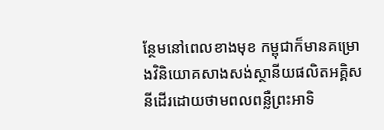ន្ថែមនៅពេលខាងមុខ កម្ពុជាក៏មានគម្រោងវិនិយោគសាងសង់ស្ថានីយផលិតអគ្គិសនីដើរដោយថាមពលពន្លឺព្រះអាទិ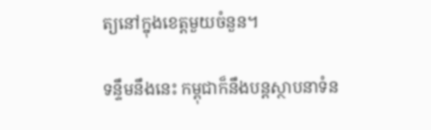ត្យនៅក្នុងខេត្តមួយចំនួន។

ទន្ទឹមនឹងនេះ កម្ពុជាក៏នឹងបន្តស្ថាបនាទំន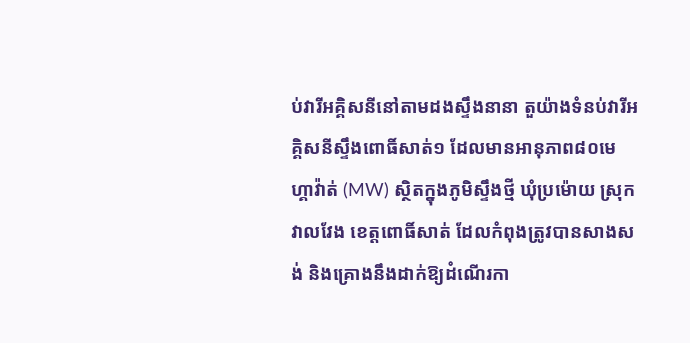ប់វារីអគ្គិសនីនៅតាមដងស្ទឹងនានា តួយ៉ាងទំនប់វារីអគ្គិសនីស្ទឹងពោធិ៍សាត់១ ដែលមានអានុភាព៨០មេហ្គាវ៉ាត់ (MW) ស្ថិតក្នុងភូមិស្ទឹងថ្មី ឃុំប្រម៉ោយ ស្រុកវាលវែង ខេត្តពោធិ៍សាត់ ដែលកំពុងត្រូវបានសាងសង់ និងគ្រោងនឹងដាក់ឱ្យដំណើរកា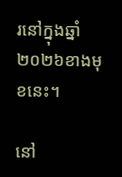រនៅក្នុងឆ្នាំ២០២៦ខាងមុខនេះ។

នៅ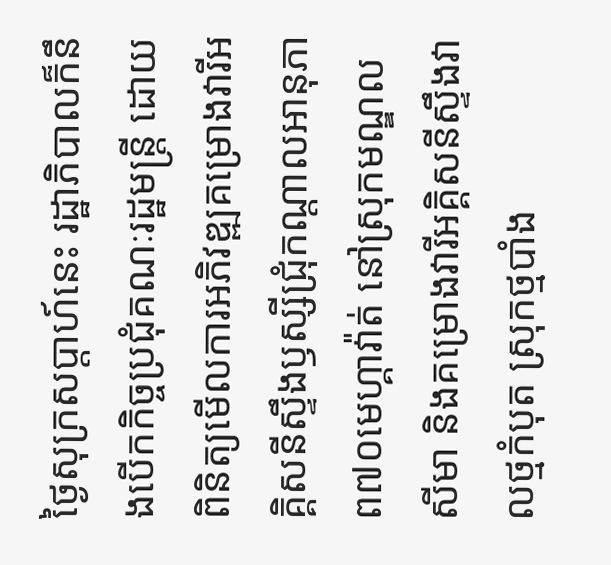ថ្ងៃសុក្រសប្តាហ៍នេះ រដ្ឋាភិបាលក៏នឹងបើកកិច្ចប្រជុំគណៈរដ្ឋមន្រ្តី ដោយពិនិត្យមើលការអភិវឌ្ឍគម្រោងវារីអគ្គិសនីស្ទឹងឫស្សីជ្រុំកណ្តាលអានុភាព៧០មេហ្គាវ៉ាត់ នៅស្រុកមណ្ឌលសីមា និងគម្រោងវារីអគ្គិសនីស្ទឹងវាលថ្មកំបុត ស្រុកថ្មបាំង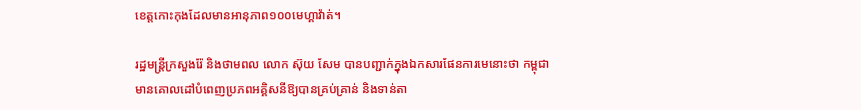ខេត្តកោះកុងដែលមានអានុភាព១០០មេហ្គាវ៉ាត់។

រដ្ឋមន្រ្តីក្រសួងរ៉ែ និងថាមពល លោក ស៊ុយ សែម បានបញ្ជាក់ក្នុងឯកសារផែនការមេនោះថា កម្ពុជាមានគោលដៅបំពេញប្រភពអគ្គិសនីឱ្យបានគ្រប់គ្រាន់ និងទាន់តា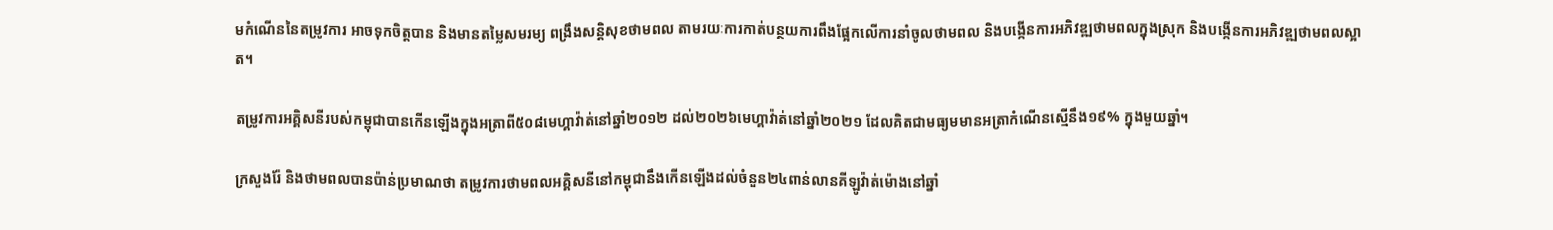មកំណើននៃតម្រូវការ អាចទុកចិត្តបាន និងមានតម្លៃសមរម្យ ពង្រឹងសន្តិសុខថាមពល តាមរយៈការកាត់បន្ថយការពឹងផ្អែកលើការនាំចូលថាមពល និងបង្កើនការអភិវឌ្ឍថាមពលក្នុងស្រុក និងបង្កើនការអភិវឌ្ឍថាមពលស្អាត។

តម្រូវការអគ្គិសនីរបស់កម្ពុជាបានកើនឡើងក្នុងអត្រាពី៥០៨មេហ្គាវ៉ាត់នៅឆ្នាំ២០១២ ដល់២០២៦មេហ្គាវ៉ាត់នៅឆ្នាំ២០២១ ដែលគិតជាមធ្យមមានអត្រាកំណើនស្មើនឹង១៩% ក្នុងមួយឆ្នាំ។

ក្រសួងរ៉ែ និងថាមពលបានប៉ាន់ប្រមាណថា តម្រូវការថាមពលអគ្គិសនីនៅកម្ពុជានឹងកើនឡើងដល់ចំនួន២៤ពាន់លានគីឡូវ៉ាត់ម៉ោងនៅឆ្នាំ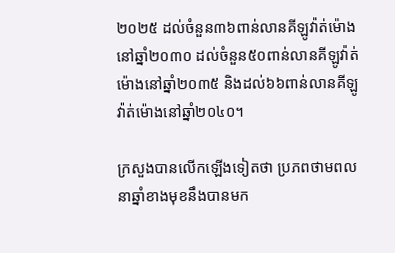២០២៥ ដល់ចំនួន៣៦ពាន់លានគីឡូវ៉ាត់ម៉ោងនៅឆ្នាំ២០៣០ ដល់ចំនួន៥០ពាន់លានគីឡូវ៉ាត់ម៉ោងនៅឆ្នាំ២០៣៥ និងដល់៦៦ពាន់លានគីឡូវ៉ាត់ម៉ោងនៅឆ្នាំ២០៤០។

ក្រសួងបានលើកឡើងទៀតថា ប្រភពថាមពលនាឆ្នាំខាងមុខនឹងបានមក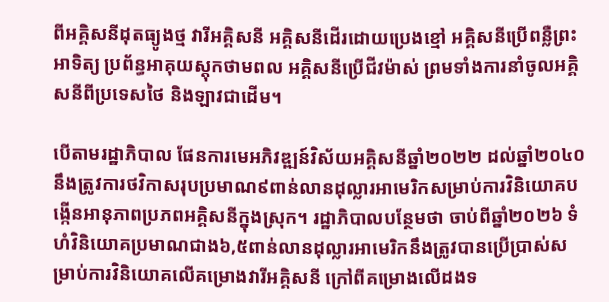ពីអគ្គិសនីដុតធ្យូងថ្ម វារីអគ្គិសនី អគ្គិសនីដើរដោយប្រេងខ្មៅ អគ្គិសនីប្រើពន្លឺព្រះអាទិត្យ ប្រព័ន្ធអាគុយស្តុកថាមពល អគ្គិសនីប្រើជីវម៉ាស់ ព្រមទាំងការនាំចូលអគ្គិសនីពីប្រទេសថៃ និងឡាវជាដើម។

បើតាមរដ្ឋាភិបាល ផែនការមេអភិវឌ្ឍន៍វិស័យអគ្គិសនីឆ្នាំ២០២២ ដល់ឆ្នាំ២០៤០ នឹងត្រូវការថវិកាសរុបប្រមាណ៩ពាន់លានដុល្លារអាមេរិកសម្រាប់ការវិនិយោគបង្កើនអានុភាពប្រភពអគ្គិសនីក្នុងស្រុក។ រដ្ឋាភិបាលបន្ថែមថា ចាប់ពីឆ្នាំ២០២៦ ទំហំវិនិយោគប្រមាណជាង៦,៥ពាន់លានដុល្លារអាមេរិកនឹងត្រូវបានប្រើប្រាស់សម្រាប់ការវិនិយោគលើគម្រោងវារីអគ្គិសនី ក្រៅពីគម្រោងលើដងទ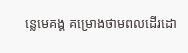ន្លេមេគង្គ គម្រោងថាមពលដើរដោ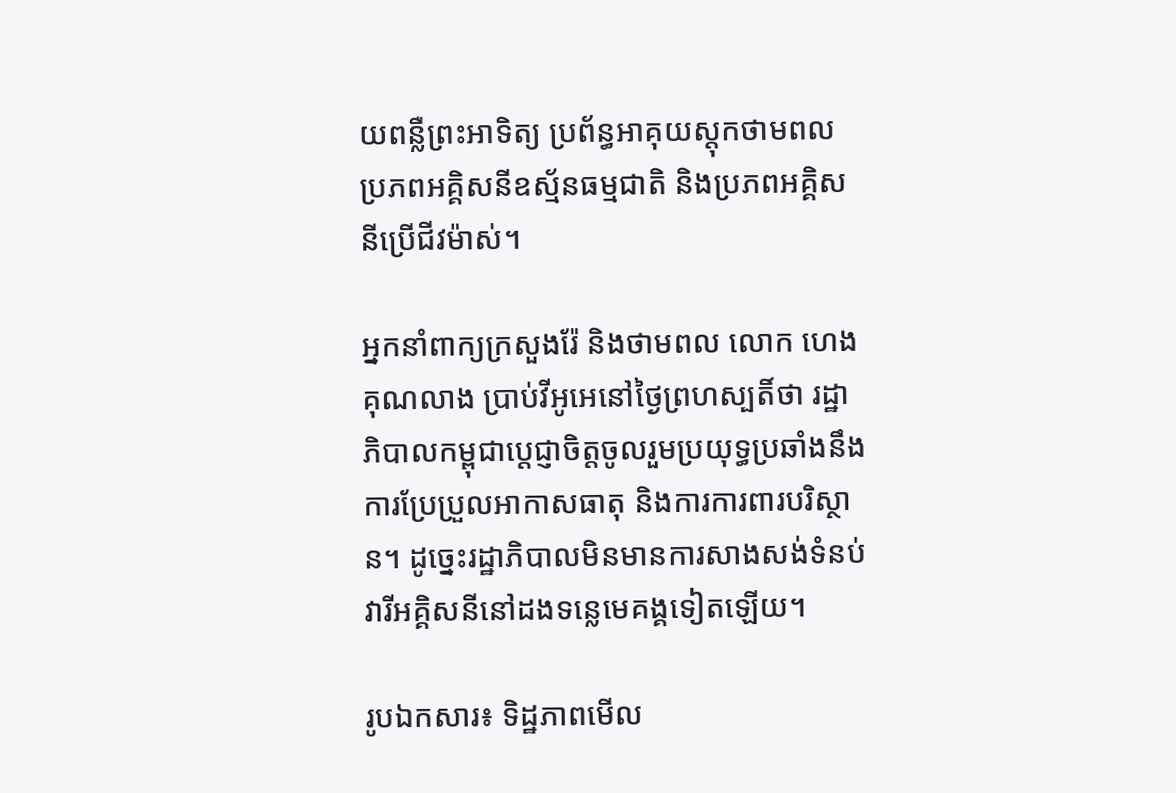យពន្លឺព្រះអាទិត្យ ប្រព័ន្ធអាគុយស្តុកថាមពល ប្រភពអគ្គិសនីឧស្ម័នធម្មជាតិ និងប្រភពអគ្គិសនីប្រើជីវម៉ាស់។

អ្នកនាំពាក្យក្រសួងរ៉ែ និងថាមពល លោក ហេង គុណលាង ប្រាប់វីអូអេនៅថ្ងៃព្រហស្បតិ៍ថា រដ្ឋាភិបាលកម្ពុជាប្តេជ្ញាចិត្តចូលរួមប្រយុទ្ធប្រឆាំងនឹងការប្រែប្រួលអាកាសធាតុ និងការការពារបរិស្ថាន។ ដូច្នេះរដ្ឋាភិបាលមិនមានការសាងសង់ទំនប់វារីអគ្គិសនីនៅដងទន្លេមេគង្គទៀតឡើយ។

រូបឯកសារ៖ ទិដ្ឋភាពមើល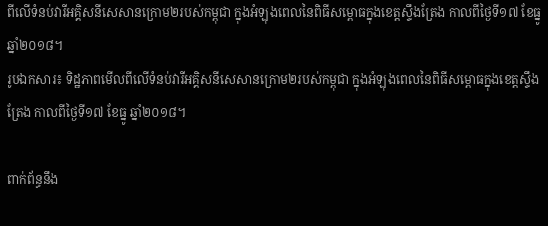ពីលើទំនប់វារីអគ្គិសនីសេសានក្រោម២របស់កម្ពុជា ក្នុងអំឡុងពេលនៃពិធីសម្ពោធក្នុងខេត្តស្ទឹងត្រែង កាលពីថ្ងៃទី១៧ ខែធ្នូ ឆ្នាំ២០១៨។
រូបឯកសារ៖ ទិដ្ឋភាពមើលពីលើទំនប់វារីអគ្គិសនីសេសានក្រោម២របស់កម្ពុជា ក្នុងអំឡុងពេលនៃពិធីសម្ពោធក្នុងខេត្តស្ទឹងត្រែង កាលពីថ្ងៃទី១៧ ខែធ្នូ ឆ្នាំ២០១៨។

ពាក់ព័ន្ធនឹង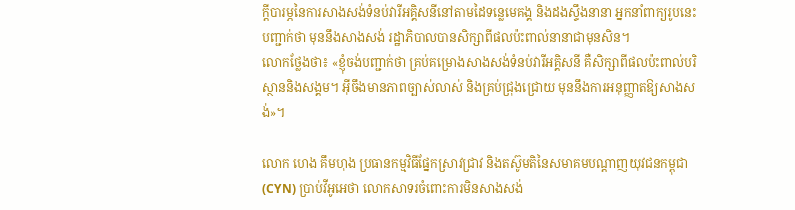ក្តីបារម្ភនៃការសាងសង់ទំនប់វារីអគ្គិសនីនៅតាមដៃទន្លេមេគង្គ និងដងស្ទឹងនានា អ្នកនាំពាក្យរូបនេះបញ្ជាក់ថា មុននឹងសាងសង់ រដ្ឋាភិបាលបានសិក្សាពីផលប៉ះពាល់នានាជាមុនសិន។
លោកថ្លែងថា៖ «ខ្ញុំចង់បញ្ជាក់ថា គ្រប់គម្រោងសាងសង់ទំនប់វារីអគ្គិសនី គឺសិក្សាពីផលប៉ះពាល់បរិស្ថាននិងសង្គម។ អ៊ីចឹងមានភាពច្បាស់លាស់ និងគ្រប់ជ្រុងជ្រោយ មុននឹងការអនុញ្ញាតឱ្យសាងសង់»។

លោក ហេង គឹមហុង ប្រធានកម្មវិធីផ្នែកស្រាវជ្រាវ និងតស៊ូមតិនៃសមាគមបណ្តាញយុវជនកម្ពុជា (CYN) ប្រាប់វីអូអេថា លោកសាទរចំពោះការមិនសាងសង់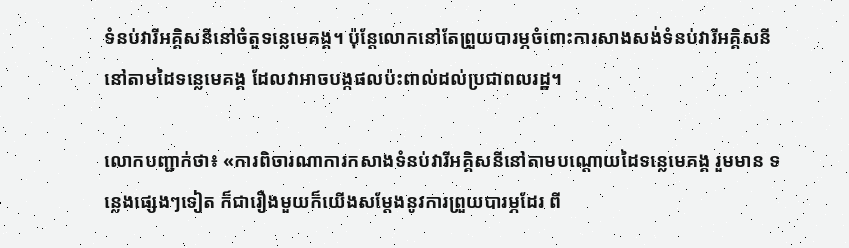ទំនប់វារីអគ្គិសនីនៅចំតួទន្លេមេគង្គ។ ប៉ុន្តែលោកនៅតែព្រួយបារម្ភចំពោះការសាងសង់ទំនប់វារីអគ្គិសនីនៅតាមដៃទន្លេមេគង្គ ដែលវាអាចបង្កផលប៉ះពាល់ដល់ប្រជាពលរដ្ឋ។

លោកបញ្ជាក់ថា៖ «ការពិចារណាការកសាងទំនប់វារីអគ្គិសនីនៅតាមបណ្តោយដៃទន្លេមេគង្គ រួមមាន ទន្លេងផ្សេងៗទៀត ក៏ជារឿងមួយក៏យើងសម្តែងនូវការព្រួយបារម្ភដែរ ពី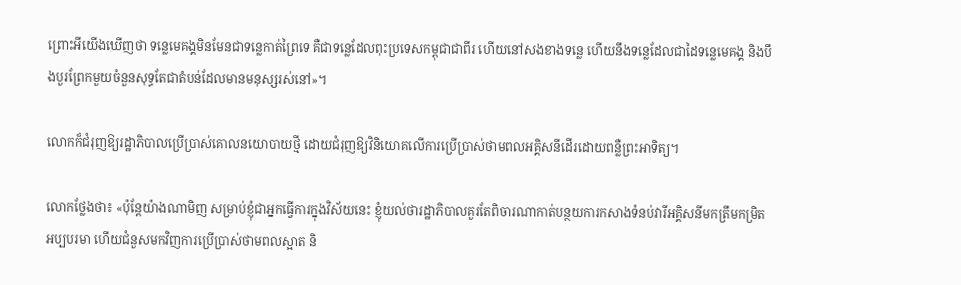ព្រោះអីយើងឃើញថា ទន្លេមេគង្គមិនមែនជាទន្លេកាត់ព្រៃទេ គឺជាទន្លេដែលពុះប្រទេសកម្ពុជាជាពីរ ហើយនៅសងខាងទន្លេ ហើយនឹងទន្លេដែលជាដៃទន្លេមេគង្គ និងបឹងបួរព្រែកមួយចំនួនសុទ្ធតែជាតំបន់ដែលមានមនុស្សរស់នៅ»។

លោកក៏ជំរុញឱ្យរដ្ឋាភិបាលប្រើប្រាស់គោលនយោបាយថ្មី ដោយជំរុញឱ្យវិនិយោគលើការប្រើប្រាស់ថាមពលអគ្គិសនីដើរដោយពន្លឺព្រះអាទិត្យ។

លោកថ្លែងថា៖ «ប៉ុន្តែយ៉ាងណាមិញ សម្រាប់ខ្ញុំជាអ្នកធ្វើការក្នុងវិស័យនេះ ខ្ញុំយល់ថារដ្ឋាភិបាលគួរតែពិចារណាកាត់បន្ថយការកសាងទំនប់វារីអគ្គិសនីមកត្រឹមកម្រិតអប្បបរមា ហើយជំនួសមកវិញការប្រើប្រាស់ថាមពលស្អាត និ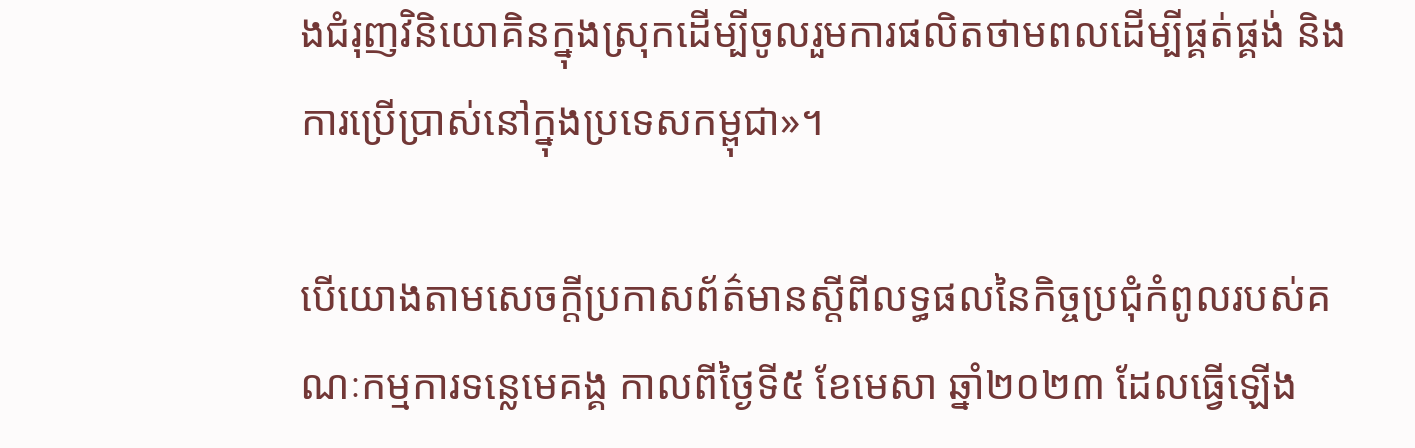ងជំរុញវិនិយោគិនក្នុងស្រុកដើម្បីចូលរួមការផលិតថាមពលដើម្បីផ្គត់ផ្គង់ និងការប្រើប្រាស់នៅក្នុងប្រទេសកម្ពុជា»។

បើយោងតាមសេចក្តីប្រកាសព័ត៌មានស្តីពីលទ្ធផលនៃកិច្ចប្រជុំកំពូលរបស់គណៈកម្មការទន្លេមេគង្គ កាលពីថ្ងៃទី៥ ខែមេសា ឆ្នាំ២០២៣ ដែលធ្វើឡើង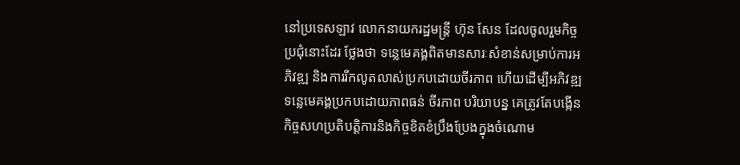នៅប្រទេសឡាវ លោកនាយករដ្ឋមន្ត្រី ហ៊ុន សែន ដែលចូលរួមកិច្ចប្រជុំនោះដែរ ថ្លែងថា ទន្លេមេគង្គពិតមានសារៈសំខាន់សម្រាប់ការអភិវឌ្ឍ និងការរីកលូតលាស់ប្រកបដោយចីរភាព ហើយដើម្បីអភិវឌ្ឍទន្លេមេគង្គប្រកបដោយភាពធន់ ចីរភាព បរិយាបន្ន គេត្រូវតែបង្កើនកិច្ចសហប្រតិបត្តិការនិងកិច្ចខិតខំប្រឹងប្រែងក្នុងចំណោម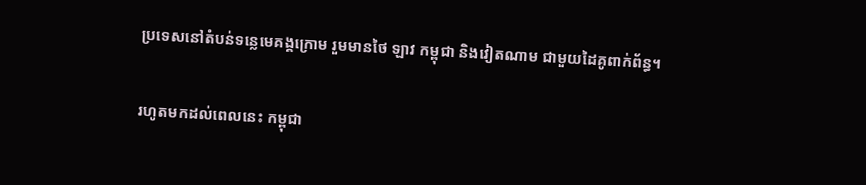ប្រទេសនៅតំបន់ទន្លេមេគង្គក្រោម រួមមានថៃ ឡាវ កម្ពុជា និងវៀតណាម ជាមួយដៃគូពាក់ព័ន្ធ។

រហូតមកដល់ពេលនេះ កម្ពុជា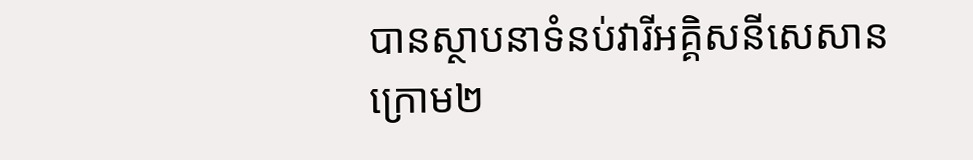បានស្ថាបនាទំនប់វារីអគ្គិសនីសេសានក្រោម២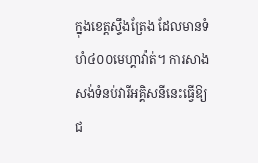ក្នុងខេត្តស្ទឹងត្រែង ដែលមានទំហំ៤០០មេហ្គាវ៉ាត់។ ការសាងសង់ទំនប់វារីអគ្គិសនីនេះធ្វើឱ្យជ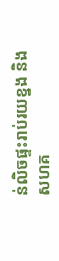ន់លិចផ្ទះរាប់រយខ្នង និងសហគ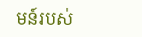មន៍របស់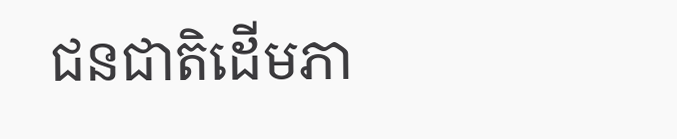ជនជាតិដើមភា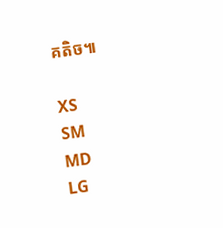គតិច៕

XS
SM
MD
LG